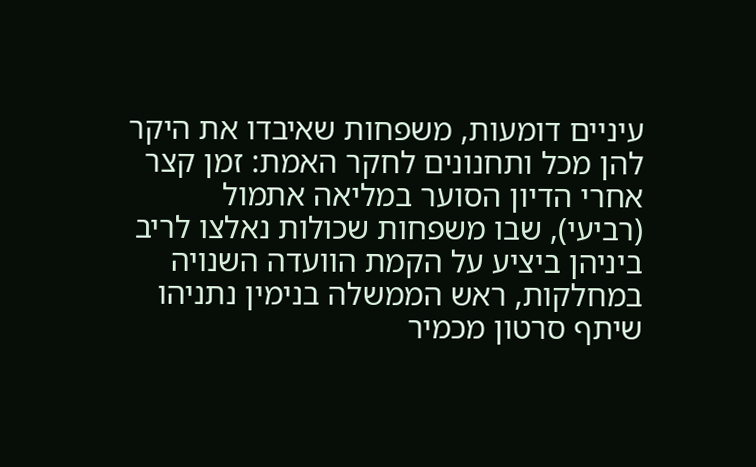עיניים דומעות, משפחות שאיבדו את היקר להן מכל ותחנונים לחקר האמת: זמן קצר אחרי הדיון הסוער במליאה אתמול (רביעי), שבו משפחות שכולות נאלצו לריב ביניהן ביציע על הקמת הוועדה השנויה במחלקות, ראש הממשלה בנימין נתניהו שיתף סרטון מכמיר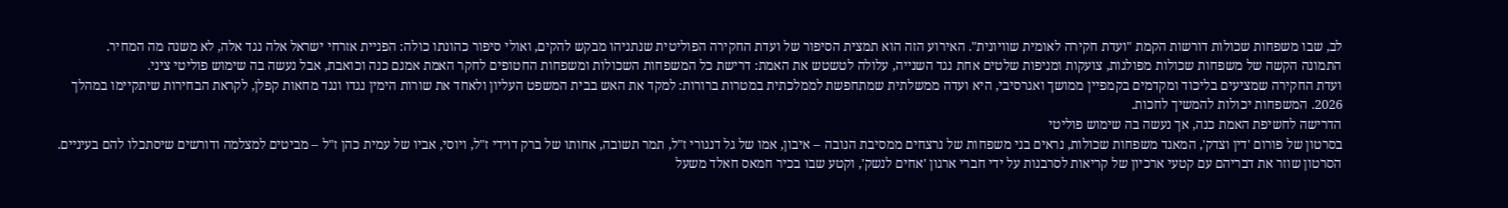לב, שבו משפחות שכולות דורשות הקמת "ועדת חקירה לאומית שוויונית". האירוע הזה הוא תמצית הסיפור של ועדת החקירה הפוליטית שנתניהו מבקש להקים, ואולי סיפור כהונתו כולה: הפניית אזרחי ישראל אלה נגד אלה, לא משנה מה המחיר.
התמונה הקשה של משפחות שכולות מפולגות, צועקות ומניפות שלטים אחת נגד השנייה, עלולה לטשטש את האמת: דרישת כל המשפחות השכולות ומשפחות החטופים לחקר האמת אמנם כנה וכואבת, אבל נעשה בה שימוש פוליטי ציני.
ועדת החקירה שמציעים בליכוד ומקדמים בקמפיין ממושך ואגרסיבי, היא ועדה ממשלתית שמתחפשת לממלכתית במטרות ברורות: למקד את האש בבית המשפט העליון ולאחד את שורות הימין נגדו ונגד מחאות קפלן, לקראת הבחירות שיתקיימו במהלך 2026. המשפחות יכולות להמשיך לחכות.
הדרישה לחשיפת האמת כנה, אך נעשה בה שימוש פוליטי
בסרטון של פורום 'דין וצדק', המאגד משפחות שכולות, נראים בני משפחות של נרצחים ממסיבת הנובה – איבון, אמו של גל דנגורי ז"ל, תמר תשובה, אחותו של ברק דוידי ז"ל, ויוסי, אביו של עמית כהן ז"ל – מביטים למצלמה ודורשים שיסתכלו להם בעיניים. הסרטון שוזר את דבריהם עם קטעי ארכיון של קריאות לסרבנות על ידי חברי ארגון 'אחים לנשק', וקטע שבו בכיר חמאס חאלד משעל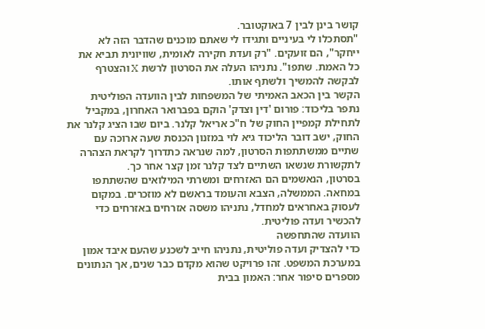קושר בינן לבין 7 באוקטובר.
"תסתכלו לי בעיניים ותגידו לי שאתם מוכנים שהדבר הזה לא ייחקר", הם זועקים. "רק ועדת חקירה לאומית, שוויונית תביא את כל האמת. שתפו". נתניהו העלה את הסרטון לרשת X והצטרף לבקשה להמשיך ולשתף אותו.
הקשר בין הכאב האמיתי של המשפחות לבין הוועדה הפוליטית נתפר בליכוד: פורום 'דין וצדק' הוקם בפברואר האחרון, במקביל לתחילת קמפיין החוק של ח"כ אריאל קלנר. ביום שבו הציג קלנר את החוק, ישב דובר הליכוד גיא לוי במזנון הכנסת שעה ארוכה עם שתיים ממשתתפות הסרטון, למה שנראה כתדרוך לקראת הצהרה לתקשורת שנשאו השתיים לצד קלנר זמן קצר אחר כך.
בסרטון, הנאשמים הם האזרחים ומשרתי המילואים שהשתתפו במחאה. הממשלה, הצבא והעומד בראשם לא מוזכרים. במקום לעסוק באחראים למחדל, נתניהו משסה אזרחים באזרחים כדי להכשיר ועדה פוליטית.
הוועדה שהתחפשה
כדי להצדיק ועדה פוליטית, נתניהו חייב לשכנע שהעם איבד אמון במערכת המשפט. זהו פרויקט שהוא מקדם כבר שנים, אך הנתונים מספרים סיפור אחר: האמון בבית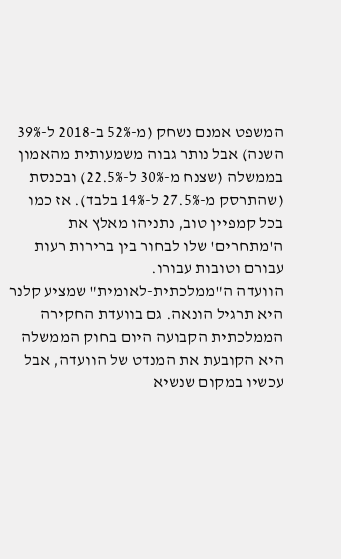המשפט אמנם נשחק (מ-52% ב-2018 ל-39% השנה) אבל נותר גבוה משמעותית מהאמון בממשלה (שצנח מ-30% ל-22.5%) ובכנסת (שהתרסק מ-27.5% ל-14% בלבד). אז כמו בכל קמפיין טוב, נתניהו מאלץ את ה'מתחרים' שלו לבחור בין ברירות רעות עבורם וטובות עבורו.
הוועדה ה"ממלכתית-לאומית" שמציע קלנר היא תרגיל הונאה. גם בוועדת החקירה הממלכתית הקבועה היום בחוק הממשלה היא הקובעת את המנדט של הוועדה, אבל עכשיו במקום שנשיא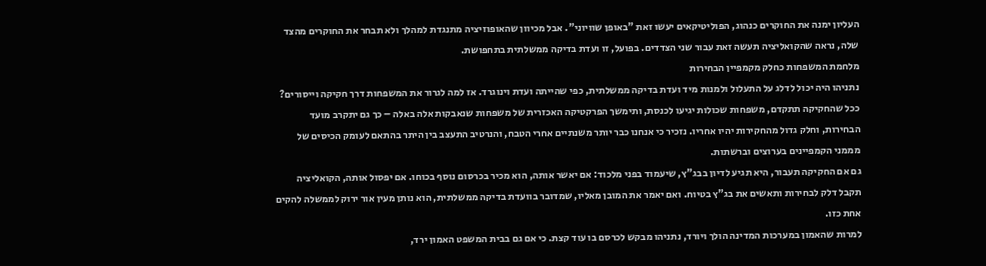העליון ימנה את החוקרים כנהוג, הפוליטיקאים יעשו זאת "באופן שוויוני". אבל מכיוון שהאופוזיציה מתנגדת למהלך ולא תבחר את החוקרים מהצד שלה, נראה שהקואליציה תעשה זאת עבור שני הצדדים. בפועל, זו ועדת בדיקה ממשלתית בתחפושת.
מלחמת המשפחות כחלק מקמפיין הבחירות
נתניהו היה יכול לדלג על התעלול ולמנות מיד ועדת בדיקה ממשלתית, כפי שהייתה ועדת וינוגרד. אז למה לגרור את המשפחות דרך חקיקה וייסורים? ככל שהחקיקה תתקדם, משפחות שכולות יגיעו לכנסת, ותימשך הפרקטיקה האכזרית של משפחות שנאבקות אלה באלה – כך גם יתקרב מועד הבחירות, וחלק גדול מהחקירות יהיו אחריו. נזכיר כי אנחנו כבר יותר משנתיים אחרי הטבח, והנרטיב התעצב בין היתר בהתאם לעומק הכיסים של מממני הקמפיינים בערוצים וברשתות.
גם אם החקיקה תעבור, היא תגיע לדיון בבג"ץ, שיעמוד בפני מלכוד: אם יאשר אותה, הוא מכיר בכרסום נוסף בכוחו. אם יפסול אותה, הקואליציה תקבל דלק לבחירות ותאשים את בג"ץ בטיוח. ואם יאמר את המובן מאליו, שמדובר בוועדת בדיקה ממשלתית, הוא נותן מעין אור ירוק לממשלה להקים אחת כזו.
למרות שהאמון במערכות המדינה הולך ויורד, נתניהו מבקש לכרסם בו עוד קצת. כי אם גם בבית המשפט האמון ירד,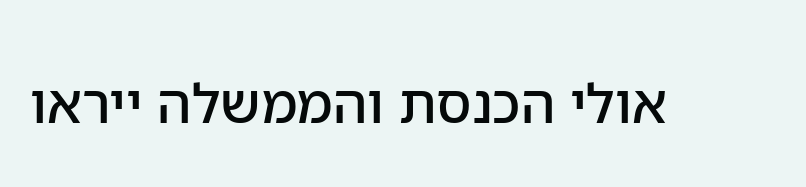אולי הכנסת והממשלה ייראו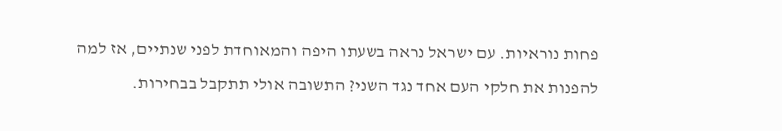פחות נוראיות. עם ישראל נראה בשעתו היפה והמאוחדת לפני שנתיים, אז למה להפנות את חלקי העם אחד נגד השני? התשובה אולי תתקבל בבחירות.